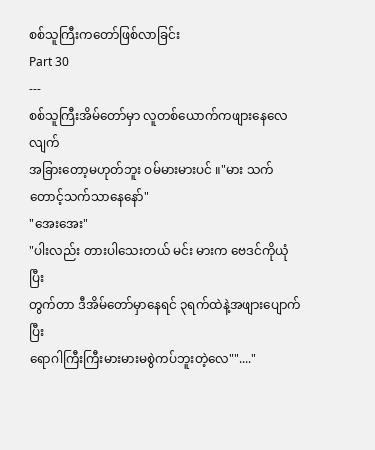စစ်သူကြီးကတော်ဖြစ်လာခြင်း
Part 30
---
စစ်သူကြီးအိမ်တော်မှာ လူတစ်ယောက်ကဖျားနေလေလျက်
အခြားတော့မဟုတ်ဘူး ဝမ်မားမားပင် ။"မား သက်တောင့်သက်သာနေနော်"
"အေးအေး"
"ပါးလည်း တားပါသေးတယ် မင်း မားက ဗေဒင်ကိုယုံပြီး
တွက်တာ ဒီအိမ်တော်မှာနေရင် ၃ရက်ထဲနဲ့အဖျားပျောက်ပြီး
ရောဂါကြီးကြီးမားမားမစွဲကပ်ဘူးတဲ့လေ""...."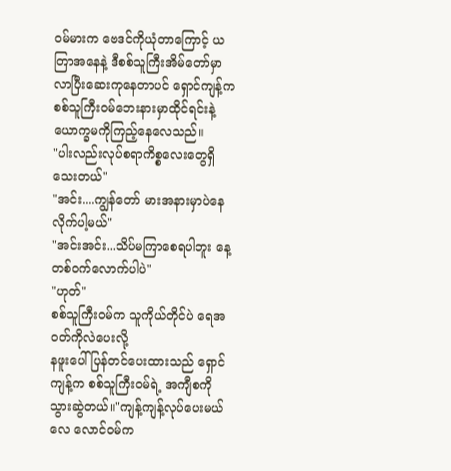ဝမ်မားက ဗေဒင်ကိုယုံတာကြောင့် ယတြာအနေနဲ့ ဒီစစ်သူကြီးအိမ်တော်မှာလာပြီးဆေးကုနေတာပင် ရှောင်ကျန့်ကစစ်သူကြီး၀မ်ဘေးနားမှာထိုင်ရင်းနဲ့ ယောက္ခမကိုကြည့်နေလေသည်။
"ပါးလည်းလုပ်စရာကိစ္စလေးတွေရှိသေးတယ်"
"အင်း....ကျွန်တော် မားအနားမှာပဲနေလိုက်ပါ့မယ်"
"အင်းအင်း...သိပ်မကြာစေရပါဘူး နေ့တစ်၀က်လောက်ပါပဲ"
"ဟုတ်"
စစ်သူကြီး၀မ်က သူကိုယ်တိုင်ပဲ ရေအဝတ်ကိုလဲပေးလို့
နဖူးပေါ်ပြန်တင်ပေးထားသည် ရှောင်ကျန့်က စစ်သူကြီး၀မ်ရဲ့ အကျီစကိုသွားဆွဲတယ်။"ကျန့်ကျန့်လုပ်ပေးမယ်လေ လောင်၀မ်က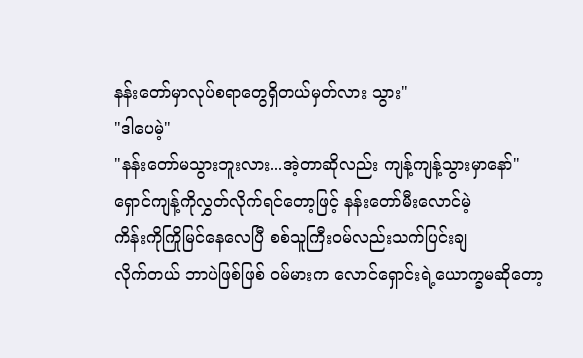နန်းတော်မှာလုပ်စရာတွေရှိတယ်မှတ်လား သွား"
"ဒါပေမဲ့"
"နန်းတော်မသွားဘူးလား...အဲ့တာဆိုလည်း ကျန့်ကျန့်သွားမှာနော်"
ရှောင်ကျန့်ကိုလွှတ်လိုက်ရင်တော့ဖြင့် နန်းတော်မီးလောင်မဲ့
ကိန်းကိုကြိုမြင်နေလေပြီ စစ်သူကြီး၀မ်လည်းသက်ပြင်းချ
လိုက်တယ် ဘာပဲဖြစ်ဖြစ် ၀မ်မားက လောင်ရှောင်းရဲ့ယောက္ခမဆိုတော့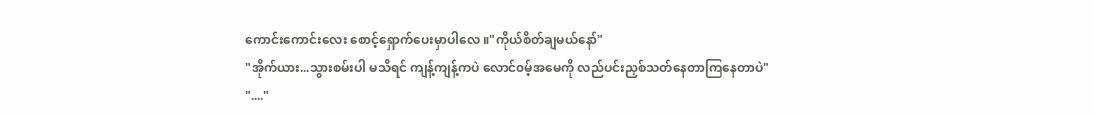ကောင်းကောင်းလေး စောင့်ရှောက်ပေးမှာပါလေ ။"ကိုယ်စိတ်ချမယ်နော်"
"အိုက်ယား...သွားစမ်းပါ မသိရင် ကျန့်ကျန့်ကပဲ လောင်၀မ့်အမေကို လည်ပင်းညှစ်သတ်နေတာကြနေတာပဲ"
"...."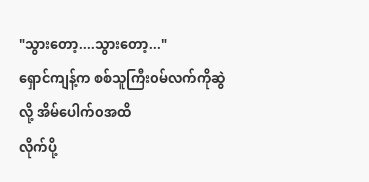"သွားတော့....သွားတော့..."
ရှောင်ကျန့်က စစ်သူကြီး၀မ်လက်ကိုဆွဲလို့ အိမ်ပေါက်၀အထိ
လိုက်ပို့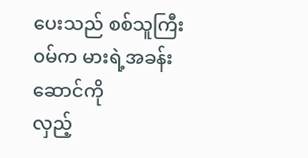ပေးသည် စစ်သူကြီး၀မ်က မားရဲ့အခန်းဆောင်ကို
လှည့်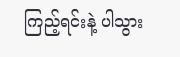ကြည့်ရင်းနဲ့ ပါသွား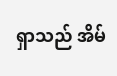ရှာသည် အိမ်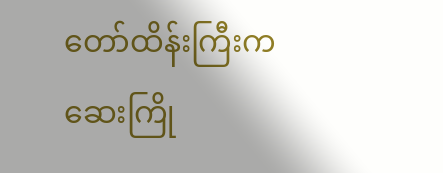တော်ထိန်းကြီးက
ဆေးကြို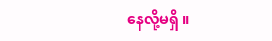နေလို့မရှိ ။